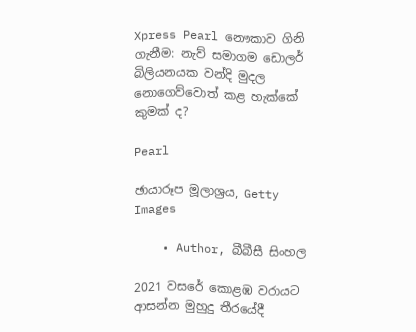Xpress Pearl නෞකාව ගිනි ගැනීම: නැව් සමාගම ඩොලර් බිලියනයක වන්දි මුදල නොගෙව්වොත් කළ හැක්කේ කුමක් ද?

Pearl

ඡායාරූප මූලාශ්‍රය, Getty Images

    • Author, බීබීසී සිංහල

2021 වසරේ කොළඹ වරායට ආසන්න මුහුදු තීරයේදී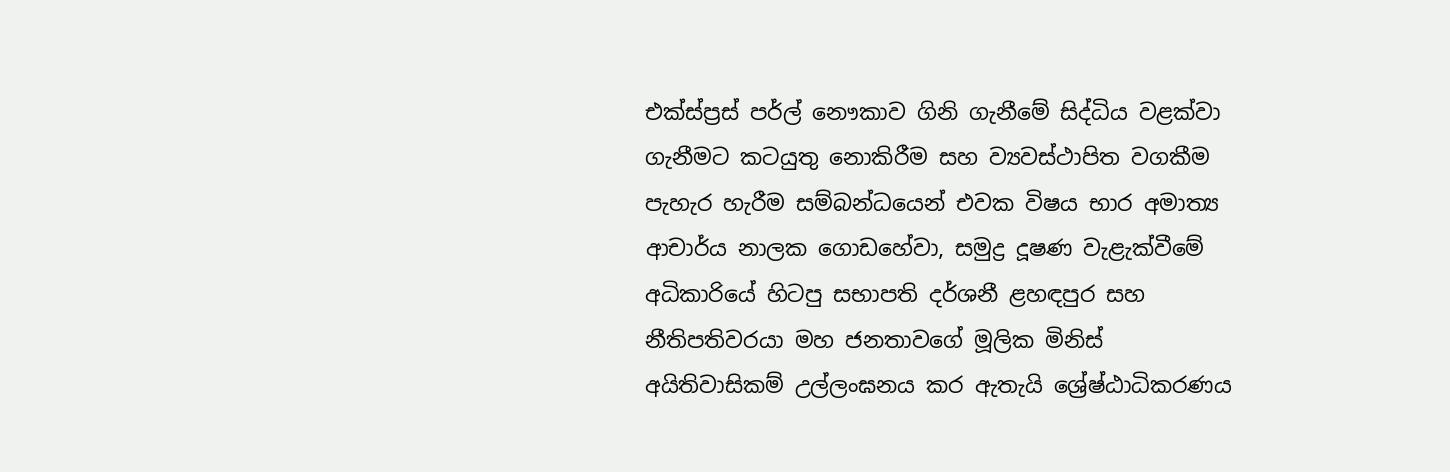එක්ස්ප්‍රස් පර්ල් නෞකාව ගිනි ගැනීමේ සිද්ධිය වළක්වා ගැනීමට කටයුතු නොකිරීම සහ ව්‍යවස්ථාපිත වගකීම පැහැර හැරීම සම්බන්ධයෙන් එවක විෂය භාර අමාත්‍ය ආචාර්ය නාලක ගොඩහේවා, සමුද්‍ර දූෂණ වැළැක්වීමේ අධිකාරියේ හිටපු සභාපති දර්ශනී ළහඳපුර සහ නීතිපතිවරයා මහ ජනතාවගේ මූලික මිනිස් අයිතිවාසිකම් උල්ලංඝනය කර ඇතැයි ශ්‍රේෂ්ඨාධිකරණය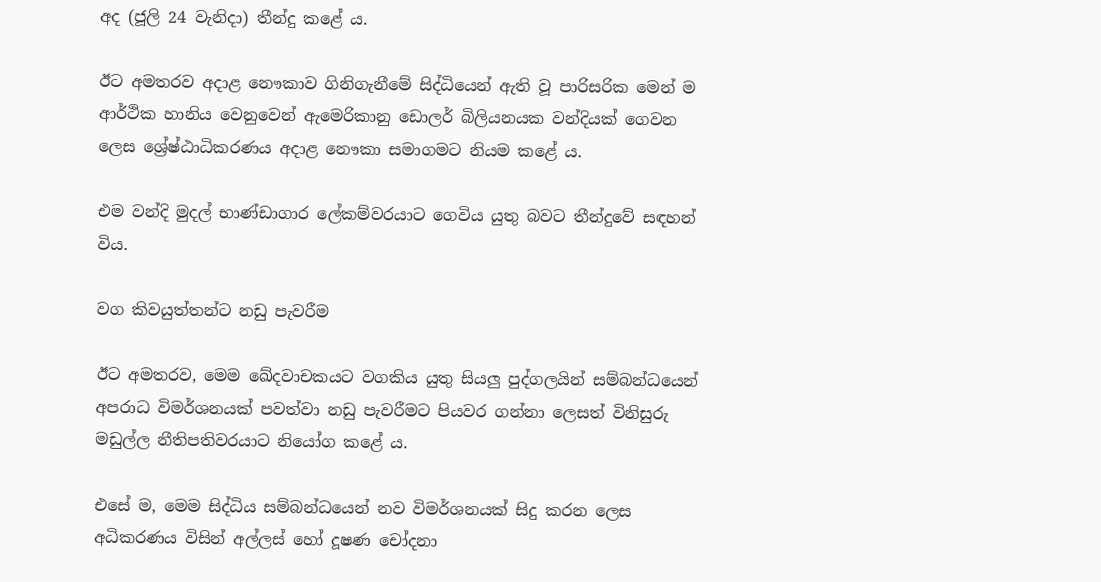අද (ජූලි 24 වැනිදා) තීන්දු කළේ ය.

ඊට අමතරව අදාළ නෞකාව ගිනිගැනීමේ සිද්ධියෙන් ඇති වූ පාරිසරික මෙන් ම ආර්ථික හානිය වෙනුවෙන් ඇමෙරිකානු ඩොලර් බිලියනයක වන්දියක් ගෙවන ලෙස ශ්‍රේෂ්ඨාධිකරණය අදාළ නෞකා සමාගමට නියම කළේ ය.

එම වන්දි මුදල් භාණ්ඩාගාර ලේකම්වරයාට ගෙවිය යුතු බවට තීන්දුවේ සඳහන් විය.

වග කිවයුත්තන්ට නඩු පැවරීම

ඊට අමතරව, මෙම ඛේදවාචකයට වගකිය යුතු සියලු පුද්ගලයින් සම්බන්ධයෙන් අපරාධ විමර්ශනයක් පවත්වා නඩු පැවරීමට පියවර ගන්නා ලෙසත් විනිසුරු මඩුල්ල නීතිපතිවරයාට නියෝග කළේ ය.

එසේ ම, මෙම සිද්ධිය සම්බන්ධයෙන් නව විමර්ශනයක් සිදු කරන ලෙස අධිකරණය විසින් අල්ලස් හෝ දූෂණ චෝදනා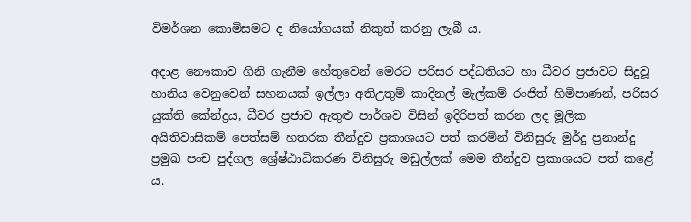විමර්ශන කොමිසමට ද නියෝගයක් නිකුත් කරනු ලැබී ය.

අදාළ නෞකාව ගිනි ගැනීම හේතුවෙන් මෙරට පරිසර පද්ධතියට හා ධීවර ප්‍රජාවට සිදුවූ හානිය වෙනුවෙන් සහනයක් ඉල්ලා අතිඋතුම් කාදිනල් මැල්කම් රංජිත් හිමිපාණන්, පරිසර යුක්ති කේන්ද්‍රය, ධීවර ප්‍රජාව ඇතුළු පාර්ශව විසින් ඉදිරිපත් කරන ලද මූලික අයිතිවාසිකම් පෙත්සම් හතරක තීන්දුව ප්‍රකාශයට පත් කරමින් විනිසුරු මුර්දු ප්‍රනාන්දු ප්‍රමුඛ පංච පුද්ගල ශ්‍රේෂ්ඨාධිකරණ විනිසුරු මඩුල්ලක් මෙම තීන්දුව ප්‍රකාශයට පත් කළේ ය.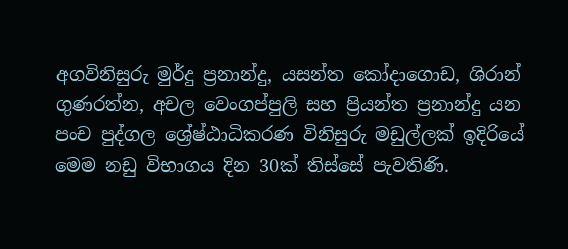අගවිනිසුරු මුර්දු ප්‍රනාන්දු, යසන්ත කෝදාගොඩ, ශිරාන් ගුණරත්න, අචල වෙංගප්පුලි සහ ප්‍රියන්ත ප්‍රනාන්දු යන පංච පුද්ගල ශ්‍රේෂ්ඨාධිකරණ විනිසුරු මඩුල්ලක් ඉදිරියේ මෙම නඩු විභාගය දින 30ක් තිස්සේ පැවතිණි.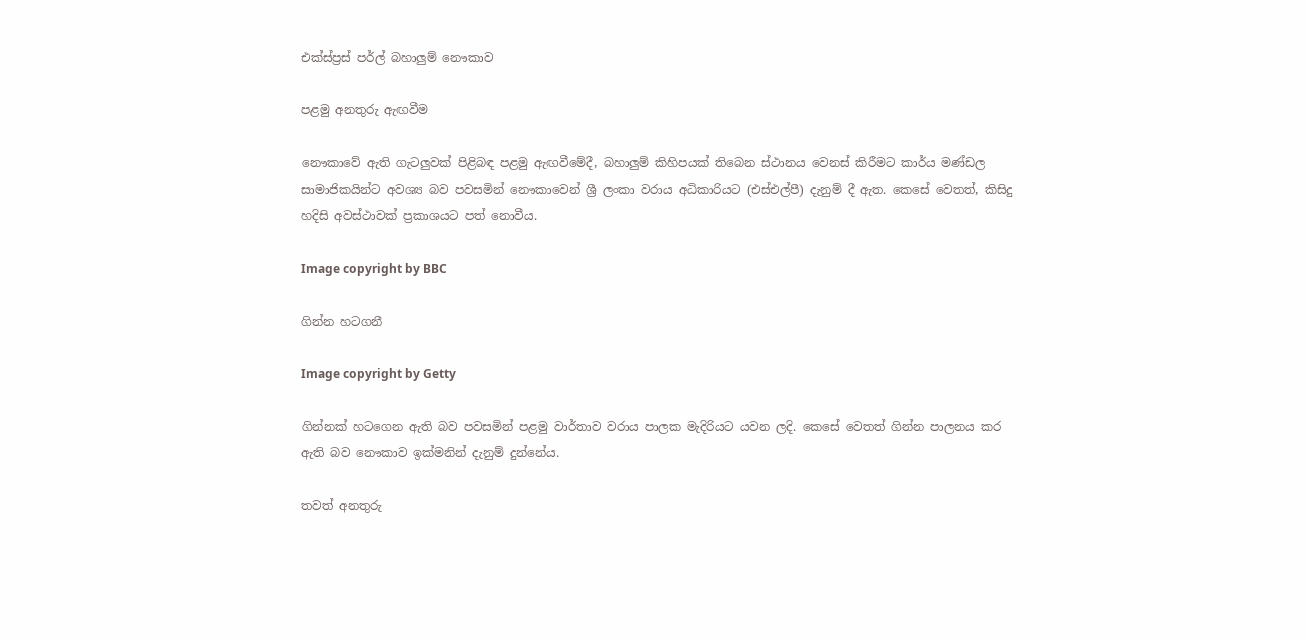එක්ස්ප්‍රස් පර්ල් බහාලුම් නෞකාව

පළමු අනතුරු ඇඟවීම

නෞකාවේ ඇති ගැටලුවක් පිළිබඳ පළමු ඇඟවීමේදී, බහාලුම් කිහිපයක් තිබෙන ස්ථානය වෙනස් කිරීමට කාර්ය මණ්ඩල සාමාජිකයින්ට අවශ්‍ය බව පවසමින් නෞකාවෙන් ශ්‍රී ලංකා වරාය අධිකාරියට (එස්එල්පී) දැනුම් දී ඇත. කෙසේ වෙතත්, කිසිදු හදිසි අවස්ථාවක් ප්‍රකාශයට පත් නොවීය.

Image copyright by BBC

ගින්න හටගනී

Image copyright by Getty

ගින්නක් හටගෙන ඇති බව පවසමින් පළමු වාර්තාව වරාය පාලක මැදිරියට යවන ලදි. කෙසේ වෙතත් ගින්න පාලනය කර ඇති බව නෞකාව ඉක්මනින් දැනුම් දුන්නේය.

තවත් අනතුරු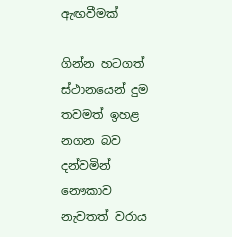ඇඟවීමක්

ගින්න හටගත් ස්ථානයෙන් දුම තවමත් ඉහළ නගන බව දන්වමින් නෞකාව නැවතත් වරාය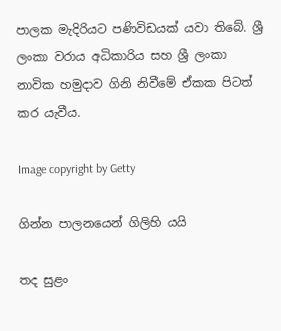පාලක මැදිරියට පණිවිඩයක් යවා තිබේ. ශ්‍රී ලංකා වරාය අධිකාරිය සහ ශ්‍රී ලංකා නාවික හමුදාව ගිනි නිවීමේ ඒකක පිටත් කර යැවීය.

Image copyright by Getty

ගින්න පාලනයෙන් ගිලිහි යයි

තද සුළං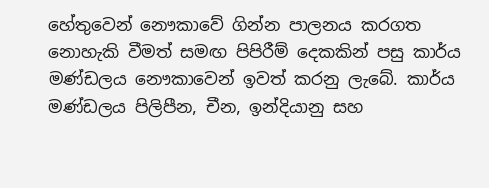හේතුවෙන් නෞකාවේ ගින්න පාලනය කරගත නොහැකි වීමත් සමඟ පිපිරීම් දෙකකින් පසු කාර්ය මණ්ඩලය නෞකාවෙන් ඉවත් කරනු ලැබේ. කාර්ය මණ්ඩලය පිලිපීන, චීන, ඉන්දියානු සහ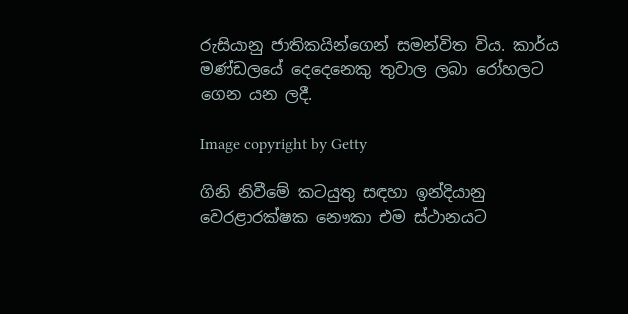රුසියානු ජාතිකයින්ගෙන් සමන්විත විය. කාර්ය මණ්ඩලයේ දෙදෙනෙකු තුවාල ලබා රෝහලට ගෙන යන ලදී.

Image copyright by Getty

ගිනි නිවීමේ කටයුතු සඳහා ඉන්දියානු වෙරළාරක්ෂක නෞකා එම ස්ථානයට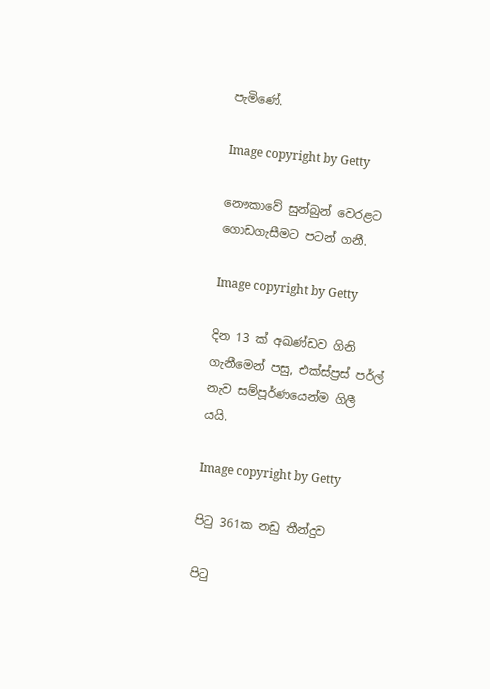පැමිණේ.

Image copyright by Getty

නෞකාවේ සුන්බුන් වෙරළට ගොඩගැසීමට පටන් ගනී.

Image copyright by Getty

දින 13 ක් අඛණ්ඩව ගිනි ගැනීමෙන් පසු, එක්ස්ප්‍රස් පර්ල් නැව සම්පූර්ණයෙන්ම ගිලී යයි.

Image copyright by Getty

පිටු 361ක නඩු තීන්දුව

පිටු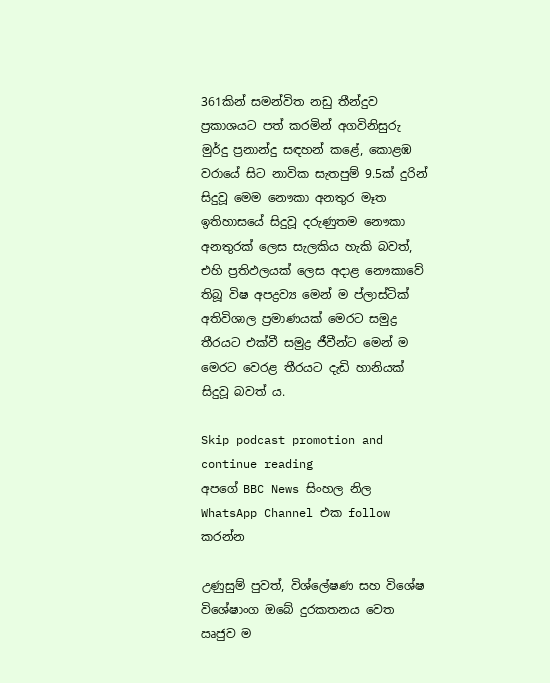361කින් සමන්විත නඩු තීන්දුව ප්‍රකාශයට පත් කරමින් අගවිනිසුරු මුර්දු ප්‍රනාන්දු සඳහන් කළේ, කොළඹ වරායේ සිට නාවික සැතපුම් 9.5ක් දුරින් සිදුවූ මෙම නෞකා අනතුර මෑත ඉතිහාසයේ සිදුවූ දරුණුතම නෞකා අනතුරක් ලෙස සැලකිය හැකි බවත්, එහි ප්‍රතිඵලයක් ලෙස අදාළ නෞකාවේ තිබූ විෂ අපද්‍රව්‍ය මෙන් ම ප්ලාස්ටික් අතිවිශාල ප්‍රමාණයක් මෙරට සමුද්‍ර තීරයට එක්වී සමුද්‍ර ජීවීන්ට මෙන් ම මෙරට වෙරළ තීරයට දැඩි හානියක් සිදුවූ බවත් ය.

Skip podcast promotion and continue reading
අපගේ BBC News සිංහල නිල WhatsApp Channel එක follow කරන්න

උණුසුම් පුවත්, විශ්ලේෂණ සහ විශේෂ විශේෂාංග ඔබේ දුරකතනය වෙත ඍජුව ම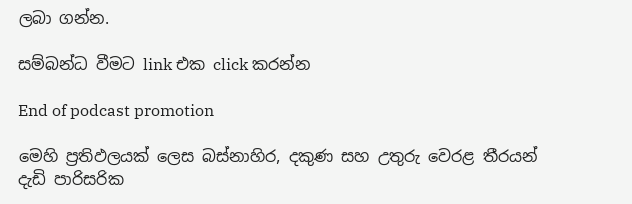ලබා ගන්න.

සම්බන්ධ වීමට link එක click කරන්න

End of podcast promotion

මෙහි ප්‍රතිඵලයක් ලෙස බස්නාහිර, දකුණ සහ උතුරු වෙරළ තීරයන් දැඩි පාරිසරික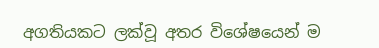අගතියකට ලක්වූ අතර විශේෂයෙන් ම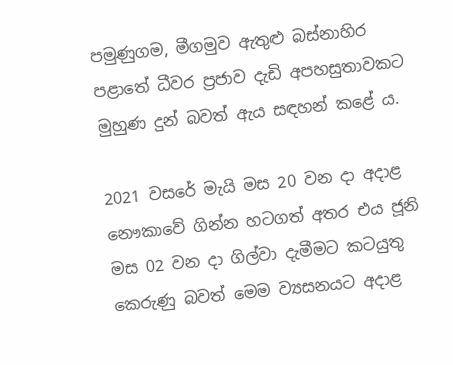පමුණුගම, මීගමුව ඇතුළු බස්නාහිර පළාතේ ධීවර ප්‍රජාව දැඩි අපහසුතාවකට මුහුණ දුන් බවත් ඇය සඳහන් කළේ ය.

2021 වසරේ මැයි මස 20 වන දා අදාළ නෞකාවේ ගින්න හටගත් අතර එය ජූනි මස 02 වන දා ගිල්වා දැමීමට කටයුතු කෙරුණු බවත් මෙම ව්‍යසනයට අදාළ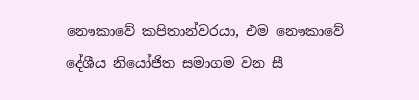නෞකාවේ කපිතාන්වරයා, එම නෞකාවේ දේශීය නියෝජිත සමාගම වන සී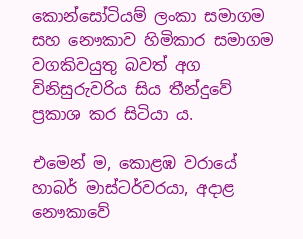කොන්සෝටියම් ලංකා සමාගම සහ නෞකාව හිමිකාර සමාගම වගකිවයුතු බවත් අග විනිසුරුවරිය සිය තීන්දුවේ ප්‍රකාශ කර සිටියා ය.

එමෙන් ම, කොළඹ වරායේ හාබර් මාස්ටර්වරයා, අදාළ නෞකාවේ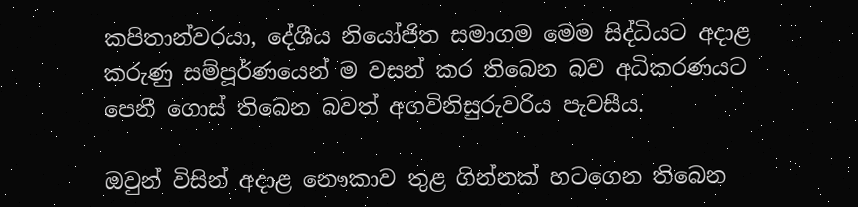කපිතාන්වරයා, දේශීය නියෝජිත සමාගම මෙම සිද්ධියට අදාළ කරුණු සම්පූර්ණයෙන් ම වසන් කර තිබෙන බව අධිකරණයට පෙනී ගොස් තිබෙන බවත් අගවිනිසුරුවරිය පැවසීය.

ඔවුන් විසින් අදාළ නෞකාව තුළ ගින්නක් හටගෙන තිබෙන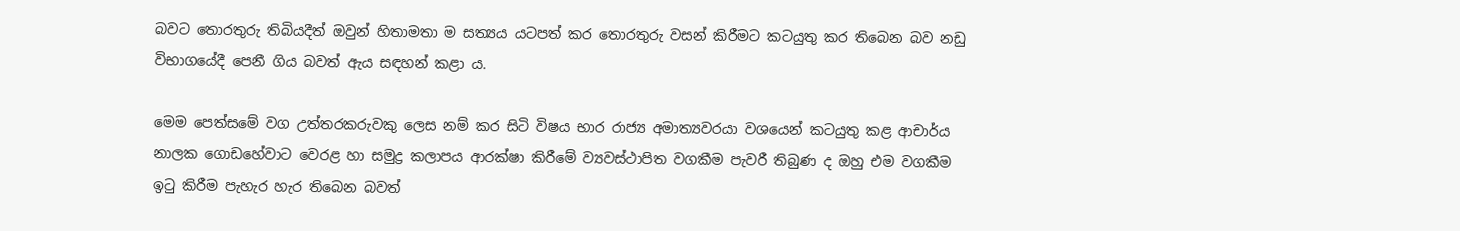බවට තොරතුරු තිබියදීත් ඔවුන් හිතාමතා ම සත්‍යය යටපත් කර තොරතුරු වසන් කිරීමට කටයුතු කර තිබෙන බව නඩු විභාගයේදී පෙනී ගිය බවත් ඇය සඳහන් කළා ය.

මෙම පෙත්සමේ වග උත්තරකරුවකු ලෙස නම් කර සිටි විෂය භාර රාජ්‍ය අමාත්‍යවරයා වශයෙන් කටයුතු කළ ආචාර්ය නාලක ගොඩහේවාට වෙරළ හා සමුද්‍ර කලාපය ආරක්ෂා කිරීමේ ව්‍යවස්ථාපිත වගකීම පැවරී තිබුණ ද ඔහු එම වගකීම ඉටු කිරීම පැහැර හැර තිබෙන බවත්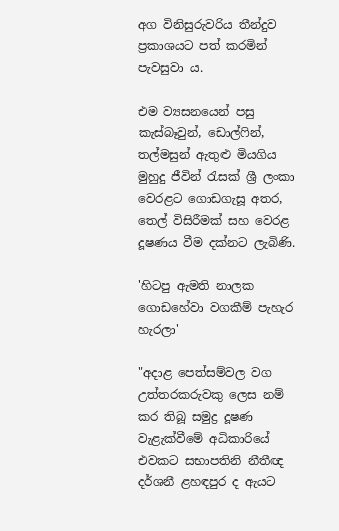අග විනිසුරුවරිය තීන්දුව ප්‍රකාශයට පත් කරමින් පැවසුවා ය.

එම ව්‍යසනයෙන් පසු කැස්බෑවුන්, ඩොල්ෆින්, තල්මසුන් ඇතුළු මියගිය මුහුදු ජීවින් රැසක් ශ්‍රී ලංකා වෙරළට ගොඩගැසූ අතර, තෙල් විසිරීමක් සහ වෙරළ දූෂණය වීම දක්නට ලැබිණි.

'හිටපු ඇමති නාලක ගොඩහේවා වගකීම් පැහැර හැරලා'

"අදාළ පෙත්සම්වල වග උත්තරකරුවකු ලෙස නම් කර තිබූ සමුද්‍ර දූෂණ වැළැක්වීමේ අධිකාරියේ එවකට සභාපතිනි නීතීඥ දර්ශනී ළහඳපුර ද ඇයට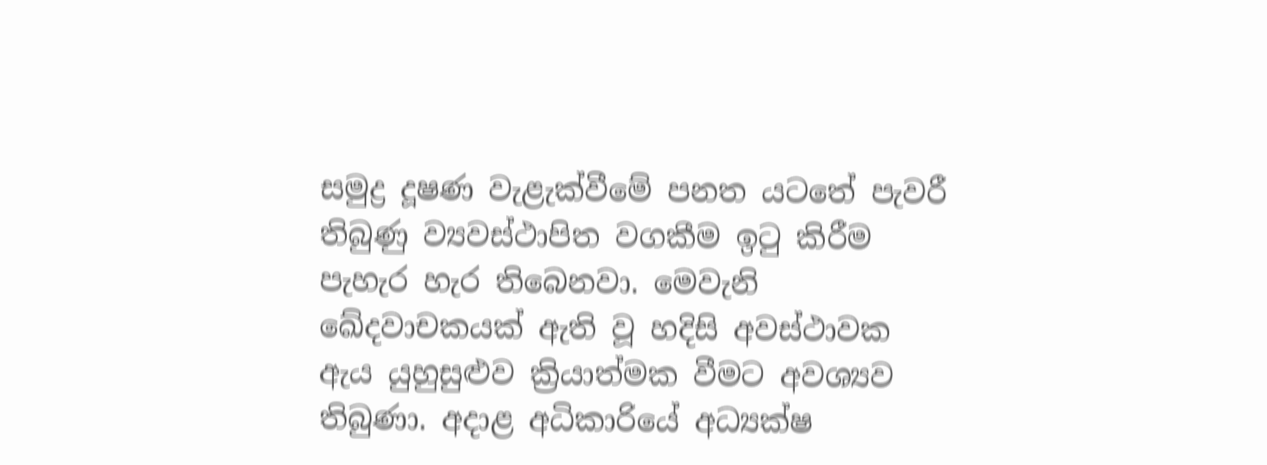සමුද්‍ර දූෂණ වැළැක්වීමේ පනත යටතේ පැවරී තිබුණු ව්‍යවස්ථාපිත වගකීම ඉටු කිරීම පැහැර හැර තිබෙනවා. මෙවැනි ඛේදවාචකයක් ඇති වූ හදිසි අවස්ථාවක ඇය යුහුසුළුව ක්‍රියාත්මක වීමට අවශ්‍යව තිබුණා. අදාළ අධිකාරියේ අධ්‍යක්ෂ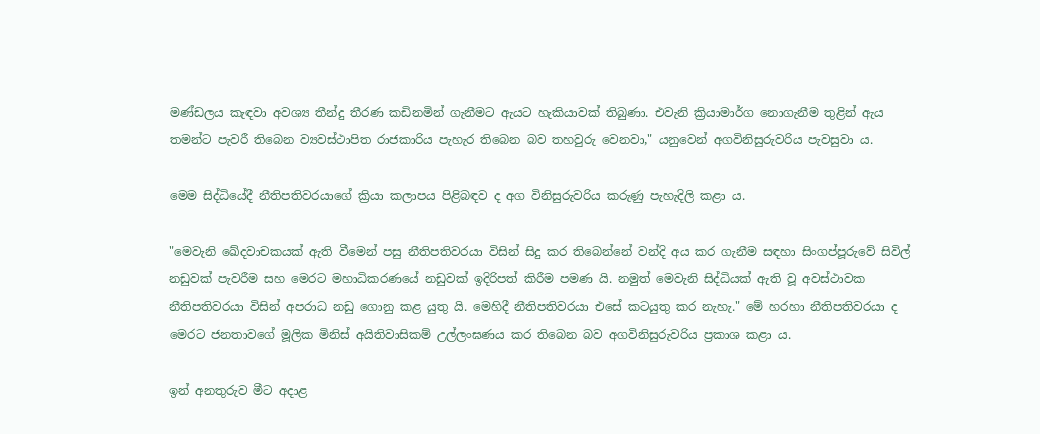මණ්ඩලය කැඳවා අවශ්‍ය තීන්දු තීරණ කඩිනමින් ගැනීමට ඇයට හැකියාවක් තිබුණා. එවැනි ක්‍රියාමාර්ග නොගැනීම තුළින් ඇය තමන්ට පැවරී තිබෙන ව්‍යවස්ථාපිත රාජකාරිය පැහැර තිබෙන බව තහවුරු වෙනවා," යනුවෙන් අගවිනිසුරුවරිය පැවසුවා ය.

මෙම සිද්ධියේදී නීතිපතිවරයාගේ ක්‍රියා කලාපය පිළිබඳව ද අග විනිසුරුවරිය කරුණු පැහැදිලි කළා ය.

"මෙවැනි ඛේදවාචකයක් ඇති වීමෙන් පසු නීතිපතිවරයා විසින් සිදු කර තිබෙන්නේ වන්දි අය කර ගැනීම සඳහා සිංගප්පූරුවේ සිවිල් නඩුවක් පැවරීම සහ මෙරට මහාධිකරණයේ නඩුවක් ඉදිරිපත් කිරීම පමණ යි. නමුත් මෙවැනි සිද්ධියක් ඇති වූ අවස්ථාවක නීතිපතිවරයා විසින් අපරාධ නඩු ගොනු කළ යුතු යි. මෙහිදී නීතිපතිවරයා එසේ කටයුතු කර නැහැ." මේ හරහා නීතිපතිවරයා ද මෙරට ජනතාවගේ මූලික මිනිස් අයිතිවාසිකම් උල්ලංඝණය කර තිබෙන බව අගවිනිසුරුවරිය ප්‍රකාශ කළා ය.

ඉන් අනතුරුව මීට අදාළ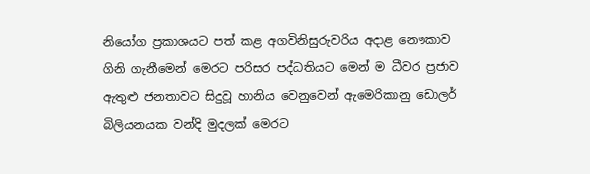නියෝග ප්‍රකාශයට පත් කළ අගවිනිසුරුවරිය අදාළ නෞකාව ගිනි ගැනීමෙන් මෙරට පරිසර පද්ධතියට මෙන් ම ධීවර ප්‍රජාව ඇතුළු ජනතාවට සිදුවූ හානිය වෙනුවෙන් ඇමෙරිකානු ඩොලර් බිලියනයක වන්දි මුදලක් මෙරට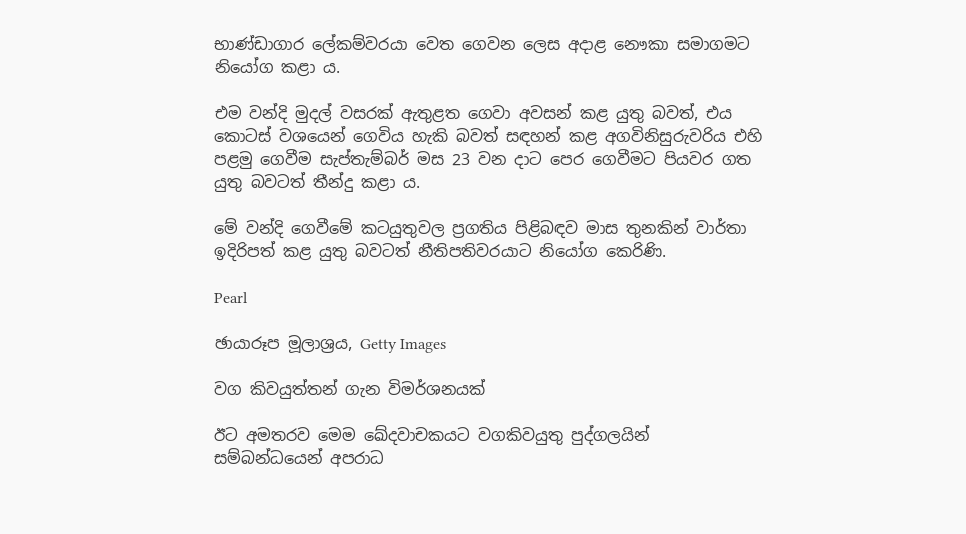භාණ්ඩාගාර ලේකම්වරයා වෙත ගෙවන ලෙස අදාළ නෞකා සමාගමට නියෝග කළා ය.

එම වන්දි මුදල් වසරක් ඇතුළත ගෙවා අවසන් කළ යුතු බවත්, එය කොටස් වශයෙන් ගෙවිය හැකි බවත් සඳහන් කළ අගවිනිසුරුවරිය එහි පළමු ගෙවීම සැප්තැම්බර් මස 23 වන දාට පෙර ගෙවීමට පියවර ගත යුතු බවටත් තීන්දු කළා ය.

මේ වන්දි ගෙවීමේ කටයුතුවල ප්‍රගතිය පිළිබඳව මාස තුනකින් වාර්තා ඉදිරිපත් කළ යුතු බවටත් නීතිපතිවරයාට නියෝග කෙරිණි.

Pearl

ඡායාරූප මූලාශ්‍රය, Getty Images

වග කිවයුත්තන් ගැන විමර්ශනයක්

ඊට අමතරව මෙම ඛේදවාචකයට වගකිවයුතු පුද්ගලයින් සම්බන්ධයෙන් අපරාධ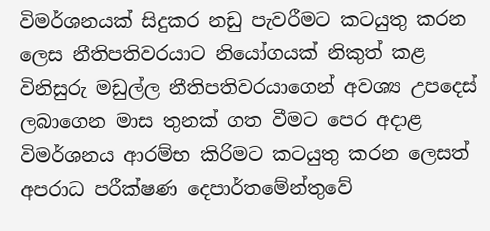විමර්ශනයක් සිදුකර නඩු පැවරීමට කටයුතු කරන ලෙස නීතිපතිවරයාට නියෝගයක් නිකුත් කළ විනිසුරු මඩුල්ල නීතිපතිවරයාගෙන් අවශ්‍ය උපදෙස් ලබාගෙන මාස තුනක් ගත වීමට පෙර අදාළ විමර්ශනය ආරම්භ කිරිමට කටයුතු කරන ලෙසත් අපරාධ පරීක්ෂණ දෙපාර්තමේන්තුවේ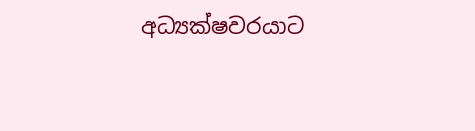අධ්‍යක්ෂවරයාට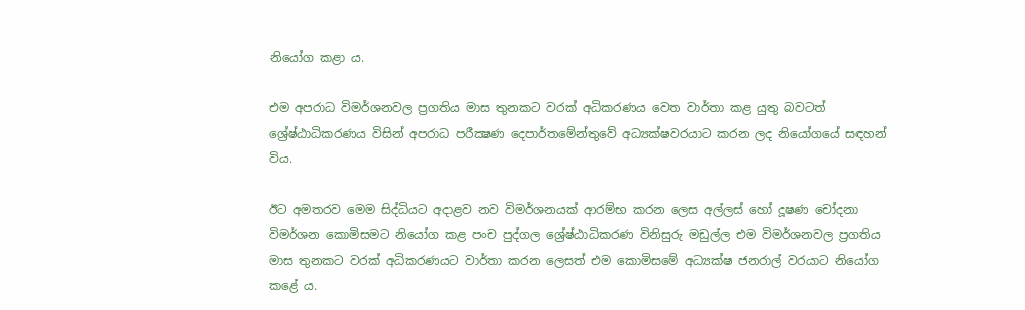නියෝග කළා ය.

එම අපරාධ විමර්ශනවල ප්‍රගතිය මාස තුනකට වරක් අධිකරණය වෙත වාර්තා කළ යුතු බවටත් ශ්‍රේෂ්ඨාධිකරණය විසින් අපරාධ පරීක්‍ෂණ දෙපාර්තමේන්තුවේ අධ්‍යක්ෂවරයාට කරන ලද නියෝගයේ සඳහන් විය.

ඊට අමතරව මෙම සිද්ධියට අදාළව නව විමර්ශනයක් ආරම්භ කරන ලෙස අල්ලස් හෝ දූෂණ චෝදනා විමර්ශන කොමිසමට නියෝග කළ පංච පුද්ගල ශ්‍රේෂ්ඨාධිකරණ විනිසුරු මඩුල්ල එම විමර්ශනවල ප්‍රගතිය මාස තුනකට වරක් අධිකරණයට වාර්තා කරන ලෙසත් එම කොමිසමේ අධ්‍යක්ෂ ජනරාල් වරයාට නියෝග කළේ ය.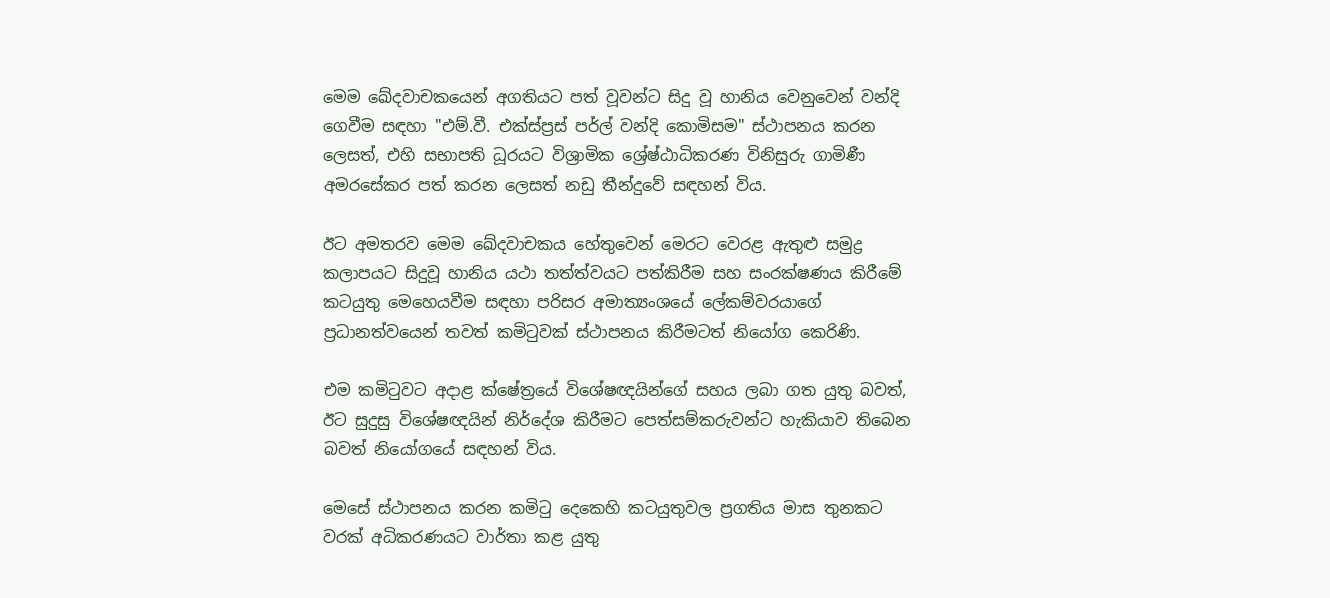මෙම ඛේදවාචකයෙන් අගතියට පත් වූවන්ට සිදු වූ හානිය වෙනුවෙන් වන්දි ගෙවීම සඳහා "එම්.වී. එක්ස්ප්‍රස් පර්ල් වන්දි කොමිසම" ස්ථාපනය කරන ලෙසත්, එහි සභාපති ධූරයට විශ්‍රාමික ශ්‍රේෂ්ඨාධිකරණ විනිසුරු ගාමිණී අමරසේකර පත් කරන ලෙසත් නඩු තීන්දුවේ සඳහන් විය.

ඊට අමතරව මෙම ඛේදවාචකය හේතුවෙන් මෙරට වෙරළ ඇතුළු සමුද්‍ර කලාපයට සිදුවූ හානිය යථා තත්ත්වයට පත්කිරීම සහ සංරක්ෂණය කිරීමේ කටයුතු මෙහෙයවීම සඳහා පරිසර අමාත්‍යංශයේ ලේකම්වරයාගේ ප්‍රධානත්වයෙන් තවත් කමිටුවක් ස්ථාපනය කිරීමටත් නියෝග කෙරිණි.

එම කමිටුවට අදාළ ක්ෂේත්‍රයේ විශේෂඥයින්ගේ සහය ලබා ගත යුතු බවත්, ඊට සුදුසු විශේෂඥයින් නිර්දේශ කිරීමට පෙත්සම්කරුවන්ට හැකියාව තිබෙන බවත් නියෝගයේ සඳහන් විය.

මෙසේ ස්ථාපනය කරන කමිටු දෙකෙහි කටයුතුවල ප්‍රගතිය මාස තුනකට වරක් අධිකරණයට වාර්තා කළ යුතු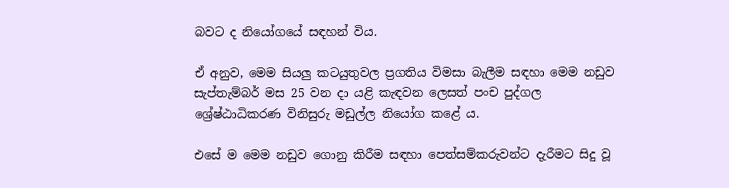බවට ද නියෝගයේ සඳහන් විය.

ඒ අනුව, මෙම සියලු කටයුතුවල ප්‍රගතිය විමසා බැලීම සඳහා මෙම නඩුව සැප්තැම්බර් මස 25 වන දා යළි කැඳවන ලෙසත් පංච පුද්ගල ශ්‍රේෂ්ඨාධිකරණ විනිසුරු මඩුල්ල නියෝග කළේ ය.

එසේ ම මෙම නඩුව ගොනු කිරීම සඳහා පෙත්සම්කරුවන්ට දැරීමට සිදු වූ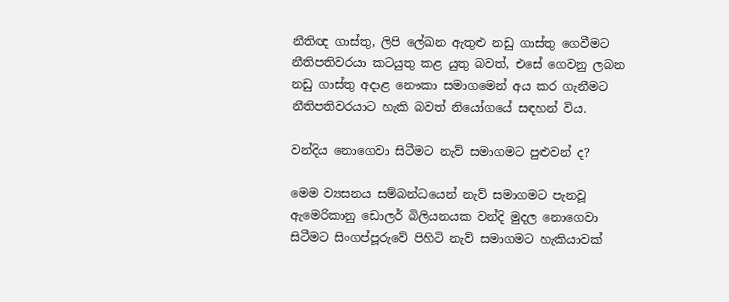නීතිඥ ගාස්තු, ලිපි ලේඛන ඇතුළු නඩු ගාස්තු ගෙවීමට නීතිපතිවරයා කටයුතු කළ යුතු බවත්, එසේ ගෙවනු ලබන නඩු ගාස්තු අදාළ නෞකා සමාගමෙන් අය කර ගැනීමට නීතිපතිවරයාට හැකි බවත් නියෝගයේ සඳහන් විය.

වන්දිය නොගෙවා සිටීමට නැව් සමාගමට පුළුවන් ද?

මෙම ව්‍යසනය සම්බන්ධයෙන් නැව් සමාගමට පැනවූ ඇමෙරිකානු ඩොලර් බිලියනයක වන්දි මුදල නොගෙවා සිටීමට සිංගප්පූරුවේ පිහිටි නැව් සමාගමට හැකියාවක්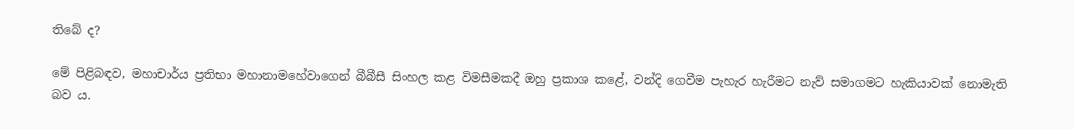තිබේ ද?

මේ පිළිබඳව, මහාචාර්ය ප්‍රතිභා මහානාමහේවාගෙන් බීබීසී සිංහල කළ විමසීමකදී ඔහු ප්‍රකාශ කළේ, වන්දි ගෙවීම පැහැර හැරීමට නැව් සමාගමට හැකියාවක් නොමැති බව ය.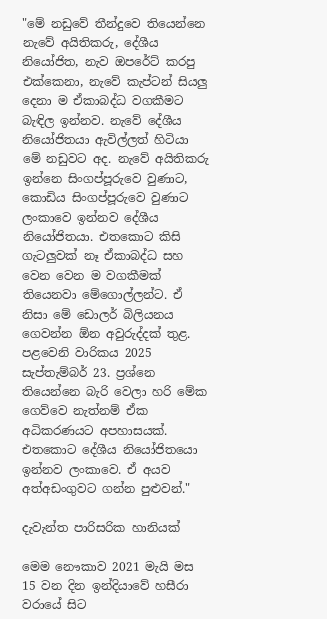"මේ නඩුවේ තීන්දුවෙ තියෙන්නෙ නැවේ අයිතිකරු, දේශීය නියෝජිත, නැව ඔපරේට් කරපු එක්කෙනා, නැවේ කැප්ටන් සියලු දෙනා ම ඒකාබද්ධ වගකීමට බැඳිල ඉන්නව. නැවේ දේශීය නියෝජිතයා ඇවිල්ලත් හිටියා මේ නඩුවට අද. නැවේ අයිතිකරු ඉන්නෙ සිංගප්පූරුවෙ වුණාට, කොඩිය සිංගප්පූරුවෙ වුණාට ලංකාවෙ ඉන්නව දේශීය නියෝජිතයා. එතකොට කිසි ගැටලුවක් නෑ ඒකාබද්ධ සහ වෙන වෙන ම වගකීමක් තියෙනවා මේගොල්ලන්ට. ඒ නිසා මේ ඩොලර් බිලියනය ගෙවන්න ඕන අවුරුද්දක් තුළ. පළවෙනි වාරිකය 2025 සැප්තැම්බර් 23. ප්‍රශ්නෙ තියෙන්නෙ බැරි වෙලා හරි මේක ගෙව්වෙ නැත්නම් ඒක අධිකරණයට අපහාසයක්. එතකොට දේශීය නියෝජිතයො ඉන්නව ලංකාවෙ. ඒ අයව අත්අඩංගුවට ගන්න පුළුවන්."

දැවැන්ත පාරිසරික හානියක්

මෙම නෞකාව 2021 මැයි මස 15 වන දින ඉන්දියාවේ හසීරා වරායේ සිට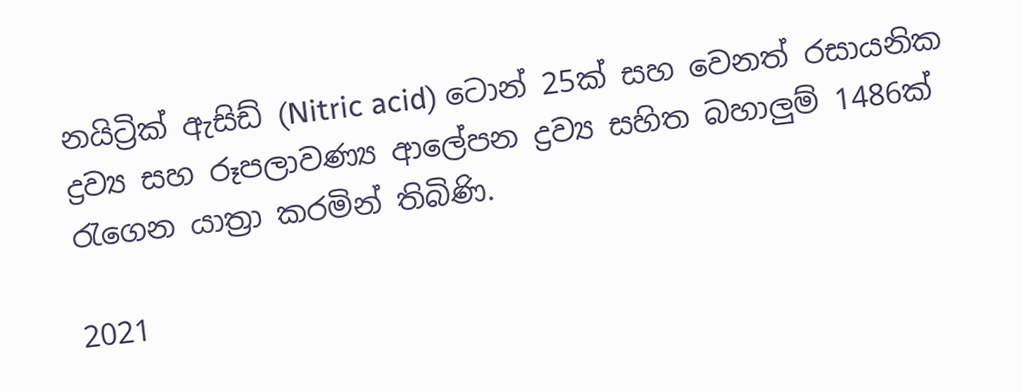නයිට්‍රික් ඇසිඩ් (Nitric acid) ටොන් 25ක් සහ වෙනත් රසායනික ද්‍රව්‍ය සහ රූපලාවණ්‍ය ආලේපන ද්‍රව්‍ය සහිත බහාලුම් 1486ක් රැගෙන යාත්‍රා කරමින් තිබිණි.

2021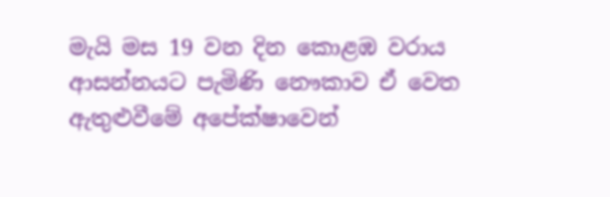මැයි මස 19 වන දින කොළඹ වරාය ආසන්නයට පැමිණි නෞකාව ඒ වෙත ඇතුළුවීමේ අපේක්ෂාවෙන්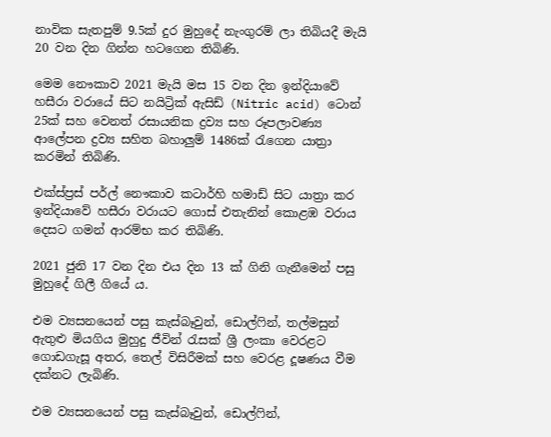නාවික සැතපුම් 9.5ක් දුර මුහුදේ නැංගුරම් ලා තිබියදී මැයි 20 වන දින ගින්න හටගෙන තිබිණි.

මෙම නෞකාව 2021 මැයි මස 15 වන දින ඉන්දියාවේ හසීරා වරායේ සිට නයිට්‍රික් ඇසිඩ් (Nitric acid) ටොන් 25ක් සහ වෙනත් රසායනික ද්‍රව්‍ය සහ රූපලාවණ්‍ය ආලේපන ද්‍රව්‍ය සහිත බහාලුම් 1486ක් රැගෙන යාත්‍රා කරමින් තිබිණි.

එක්ස්ප්‍රස් පර්ල් නෞකාව කටාර්හි හමාඩ් සිට යාත්‍රා කර ඉන්දියාවේ හසීරා වරායට ගොස් එතැනින් කොළඹ වරාය දෙසට ගමන් ආරම්භ කර තිබිණි.

2021 ජුනි 17 වන දින එය දින 13 ක් ගිනි ගැනීමෙන් පසු මුහුදේ ගිලී ගියේ ය.

එම ව්‍යසනයෙන් පසු කැස්බෑවුන්, ඩොල්ෆින්, තල්මසුන් ඇතුළු මියගිය මුහුදු ජීවින් රැසක් ශ්‍රී ලංකා වෙරළට ගොඩගැසූ අතර, තෙල් විසිරීමක් සහ වෙරළ දූෂණය වීම දක්නට ලැබිණි.

එම ව්‍යසනයෙන් පසු කැස්බෑවුන්, ඩොල්ෆින්,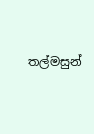තල්මසුන්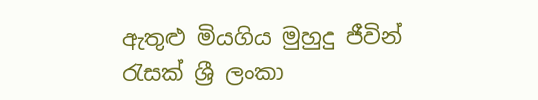ඇතුළු මියගිය මුහුදු ජීවින් රැසක් ශ්‍රී ලංකා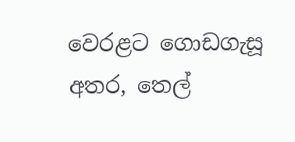වෙරළට ගොඩගැසූ අතර, තෙල්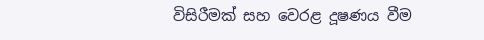විසිරීමක් සහ වෙරළ දූෂණය වීම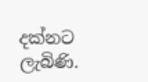දක්නට ලැබිණි.